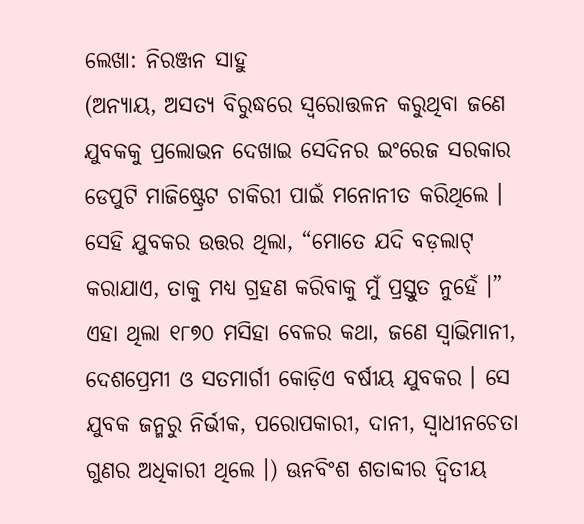ଲେଖା: ନିରଞ୍ଜନ ସାହୁ
(ଅନ୍ୟାୟ, ଅସତ୍ୟ ବିରୁଦ୍ଧରେ ସ୍ଵରୋତ୍ତଳନ କରୁଥିବା ଜଣେ ଯୁବକକୁ ପ୍ରଲୋଭନ ଦେଖାଇ ସେଦିନର ଇଂରେଜ ସରକାର ଡେପୁଟି ମାଜିଷ୍ଟ୍ରେଟ ଚାକିରୀ ପାଇଁ ମନୋନୀତ କରିଥିଲେ । ସେହି ଯୁବକର ଉତ୍ତର ଥିଲା, “ମୋତେ ଯଦି ବଡ଼ଲାଟ୍ କରାଯାଏ, ତାକୁ ମଧ୍ୟ ଗ୍ରହଣ କରିବାକୁ ମୁଁ ପ୍ରସ୍ତୁତ ନୁହେଁ ।” ଏହା ଥିଲା ୧୮୭୦ ମସିହା ବେଳର କଥା, ଜଣେ ସ୍ଵାଭିମାନୀ, ଦେଶପ୍ରେମୀ ଓ ସତମାର୍ଗୀ କୋଡ଼ିଏ ବର୍ଷୀୟ ଯୁବକର । ସେ ଯୁବକ ଜନ୍ମରୁ ନିର୍ଭୀକ, ପରୋପକାରୀ, ଦାନୀ, ସ୍ଵାଧୀନଚେତା ଗୁଣର ଅଧିକାରୀ ଥିଲେ ।) ଊନବିଂଶ ଶତାବ୍ଦୀର ଦ୍ଵିତୀୟ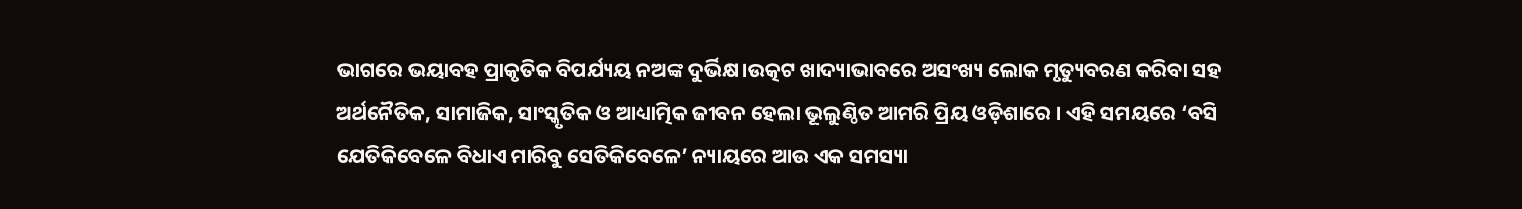ଭାଗରେ ଭୟାବହ ପ୍ରାକୃତିକ ବିପର୍ଯ୍ୟୟ ନଅଙ୍କ ଦୁର୍ଭିକ୍ଷ।ଉତ୍କଟ ଖାଦ୍ୟାଭାବରେ ଅସଂଖ୍ୟ ଲୋକ ମୃତ୍ୟୁବରଣ କରିବା ସହ ଅର୍ଥନୈତିକ, ସାମାଜିକ, ସାଂସ୍କୃତିକ ଓ ଆଧ୍ୟାତ୍ମିକ ଜୀବନ ହେଲା ଭୂଲୁଣ୍ଠିତ ଆମରି ପ୍ରିୟ ଓଡ଼ିଶାରେ । ଏହି ସମୟରେ ‘ବସି ଯେତିକିବେଳେ ବିଧାଏ ମାରିବୁ ସେତିକିବେଳେ’ ନ୍ୟାୟରେ ଆଉ ଏକ ସମସ୍ୟା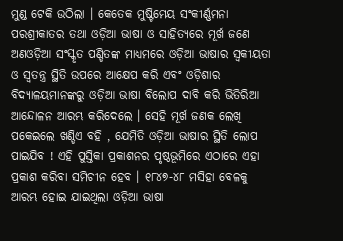ମୁଣ୍ଡ ଟେକି ଉଠିଲା । କେତେକ ମୁଷ୍ଟିମେୟ ସଂକୀର୍ଣ୍ଣମନା ପରଶ୍ରୀକାତର ତଥା ଓଡ଼ିଆ ଭାଷା ଓ ସାହିତ୍ୟରେ ମୂର୍ଖ ଜଣେ ଅଣଓଡ଼ିଆ ସଂସ୍କୃତ ପଣ୍ଡିତଙ୍କ ମାଧ୍ୟମରେ ଓଡ଼ିଆ ଭାଷାର ସ୍ଵକୀୟତା ଓ ସ୍ଵତନ୍ତ୍ର ସ୍ଥିତି ଉପରେ ଆକ୍ଷେପ କରି ଏବଂ ଓଡ଼ିଶାର ବିଦ୍ୟାଳୟମାନଙ୍କରୁ ଓଡ଼ିଆ ଭାଷା ବିଲୋପ ଦାବି କରି ଭିତିରିଆ ଆନ୍ଦୋଳନ ଆରମ୍ଭ କରିଦେଲେ । ସେହି ମୂର୍ଖ ଜଣକ ଲେଖି ପକେଇଲେ ଖଣ୍ଡିଏ ବହି , ଯେମିତି ଓଡ଼ିଆ ଭାଷାର ସ୍ଥିତି ଲୋପ ପାଇଯିବ ! ଏହି ପୁସ୍ତିକା ପ୍ରକାଶନର ପୃଷ୍ଠଭୂମିରେ ଏଠାରେ ଏହା ପ୍ରକାଶ କରିବା ସମିଚୀନ ହେବ । ୧୮୪୭-୪୮ ମସିହା ବେଳକୁ ଆରମ୍ଭ ହୋଇ ଯାଇଥିଲା ଓଡ଼ିଆ ଭାଷା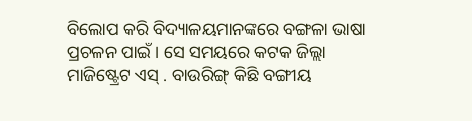ବିଲୋପ କରି ବିଦ୍ୟାଳୟମାନଙ୍କରେ ବଙ୍ଗଳା ଭାଷା ପ୍ରଚଳନ ପାଇଁ । ସେ ସମୟରେ କଟକ ଜିଲ୍ଲା ମାଜିଷ୍ଟ୍ରେଟ ଏସ୍ . ବାଉରିଙ୍ଗ୍ କିଛି ବଙ୍ଗୀୟ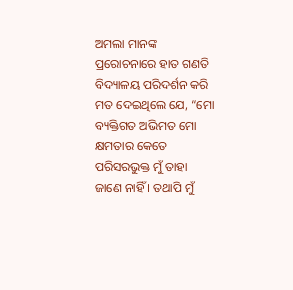ଅମଲା ମାନଙ୍କ ପ୍ରରୋଚନାରେ ହାତ ଗଣତି ବିଦ୍ୟାଳୟ ପରିଦର୍ଶନ କରି ମତ ଦେଇଥିଲେ ଯେ, “ମୋ ବ୍ୟକ୍ତିଗତ ଅଭିମତ ମୋ କ୍ଷମତାର କେତେ ପରିସରଭୁକ୍ତ ମୁଁ ତାହା ଜାଣେ ନାହିଁ । ତଥାପି ମୁଁ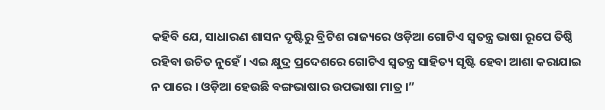କହିବି ଯେ, ସାଧାରଣ ଶାସନ ଦୃଷ୍ଟିରୁ ବ୍ରିଟିଶ ରାଜ୍ୟରେ ଓଡ଼ିଆ ଗୋଟିଏ ସ୍ଵତନ୍ତ୍ର ଭାଷା ରୂପେ ତିଷ୍ଠି ରହିବା ଉଚିତ ନୁହେଁ । ଏଇ କ୍ଷୁଦ୍ର ପ୍ରଦେଶରେ ଗୋଟିଏ ସ୍ଵତନ୍ତ୍ର ସାହିତ୍ୟ ସୃଷ୍ଟି ହେବା ଆଶା କରାଯାଇ ନ ପାରେ । ଓଡ଼ିଆ ହେଉଛି ବଙ୍ଗଭାଷାର ଉପଭାଷା ମାତ୍ର ।”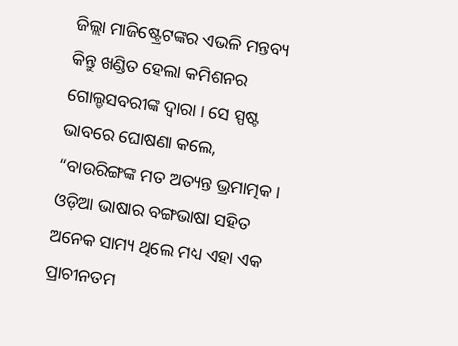ଜିଲ୍ଲା ମାଜିଷ୍ଟ୍ରେଟଙ୍କର ଏଭଳି ମନ୍ତବ୍ୟ କିନ୍ତୁ ଖଣ୍ଡିତ ହେଲା କମିଶନର ଗୋଲ୍ଡସବରୀଙ୍କ ଦ୍ଵାରା । ସେ ସ୍ପଷ୍ଟ ଭାବରେ ଘୋଷଣା କଲେ, “ବାଉରିଙ୍ଗଙ୍କ ମତ ଅତ୍ୟନ୍ତ ଭ୍ରମାତ୍ମକ । ଓଡ଼ିଆ ଭାଷାର ବଙ୍ଗଭାଷା ସହିତ ଅନେକ ସାମ୍ୟ ଥିଲେ ମଧ୍ୟ ଏହା ଏକ ପ୍ରାଚୀନତମ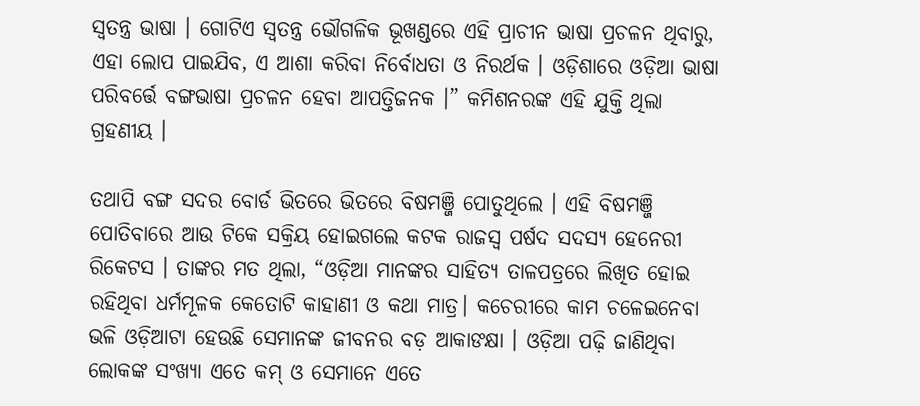ସ୍ଵତନ୍ତ୍ର ଭାଷା । ଗୋଟିଏ ସ୍ଵତନ୍ତ୍ର ଭୌଗଳିକ ଭୂଖଣ୍ଡରେ ଏହି ପ୍ରାଚୀନ ଭାଷା ପ୍ରଚଳନ ଥିବାରୁ, ଏହା ଲୋପ ପାଇଯିବ, ଏ ଆଶା କରିବା ନିର୍ବୋଧତା ଓ ନିରର୍ଥକ । ଓଡ଼ିଶାରେ ଓଡ଼ିଆ ଭାଷା ପରିବର୍ତ୍ତେ ବଙ୍ଗଭାଷା ପ୍ରଚଳନ ହେବା ଆପତ୍ତିଜନକ ।” କମିଶନରଙ୍କ ଏହି ଯୁକ୍ତି ଥିଲା ଗ୍ରହଣୀୟ ।

ତଥାପି ବଙ୍ଗ ସଦର ବୋର୍ଡ ଭିତରେ ଭିତରେ ବିଷମଞ୍ଜି ପୋତୁଥିଲେ । ଏହି ବିଷମଞ୍ଜି ପୋତିବାରେ ଆଉ ଟିକେ ସକ୍ରିୟ ହୋଇଗଲେ କଟକ ରାଜସ୍ଵ ପର୍ଷଦ ସଦସ୍ୟ ହେନେରୀ ରିକେଟସ । ତାଙ୍କର ମତ ଥିଲା, “ଓଡ଼ିଆ ମାନଙ୍କର ସାହିତ୍ୟ ତାଳପତ୍ରରେ ଲିଖିତ ହୋଇ ରହିଥିବା ଧର୍ମମୂଳକ କେତୋଟି କାହାଣୀ ଓ କଥା ମାତ୍ର। କଚେରୀରେ କାମ ଚଳେଇନେବା ଭଳି ଓଡ଼ିଆଟା ହେଉଛି ସେମାନଙ୍କ ଜୀବନର ବଡ଼ ଆକାଙକ୍ଷା । ଓଡ଼ିଆ ପଢ଼ି ଜାଣିଥିବା ଲୋକଙ୍କ ସଂଖ୍ୟା ଏତେ କମ୍ ଓ ସେମାନେ ଏତେ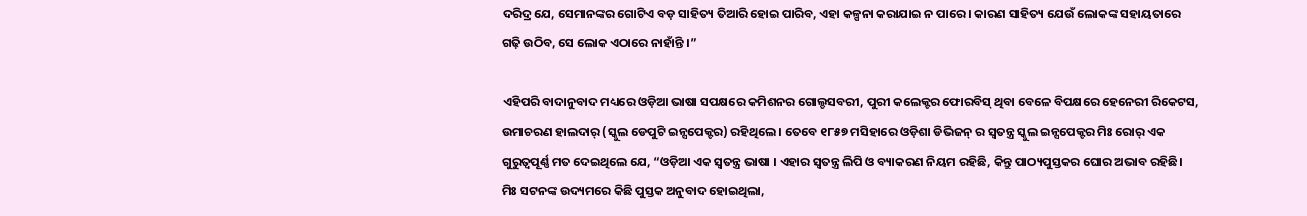ଦରିଦ୍ର ଯେ, ସେମାନଙ୍କର ଗୋଟିଏ ବଡ଼ ସାହିତ୍ୟ ତିଆରି ହୋଇ ପାରିବ, ଏହା କଳ୍ପନା କରାଯାଇ ନ ପାରେ । କାରଣ ସାହିତ୍ୟ ଯେଉଁ ଲୋକଙ୍କ ସହାୟତାରେ ଗଢ଼ି ଉଠିବ, ସେ ଲୋକ ଏଠାରେ ନାହାଁନ୍ତି ।”

ଏହିପରି ବାଦାନୁବାଦ ମଧ୍ୟରେ ଓଡ଼ିଆ ଭାଷା ସପକ୍ଷରେ କମିଶନର ଗୋଲ୍ଡସବରୀ, ପୁରୀ କଲେକ୍ଟର ଫୋରବିସ୍ ଥିବା ବେଳେ ବିପକ୍ଷରେ ହେନେରୀ ରିକେଟସ, ଉମାଚରଣ ହାଲଦାର୍ (ସ୍କୁଲ ଡେପୁଟି ଇନ୍ସପେକ୍ଟର) ରହିଥିଲେ । ତେବେ ୧୮୫୭ ମସିହାରେ ଓଡ଼ିଶା ଡିଭିଜନ୍ ର ସ୍ଵତନ୍ତ୍ର ସ୍କୁଲ ଇନ୍ସପେକ୍ଟର ମିଃ ରୋର୍ ଏକ ଗୁରୁତ୍ବପୂର୍ଣ୍ଣ ମତ ଦେଇଥିଲେ ଯେ, “ଓଡ଼ିଆ ଏକ ସ୍ବତନ୍ତ୍ର ଭାଷା । ଏହାର ସ୍ଵତନ୍ତ୍ର ଲିପି ଓ ବ୍ୟାକରଣ ନିୟମ ରହିଛି, କିନ୍ତୁ ପାଠ୍ୟପୁସ୍ତକର ଘୋର ଅଭାବ ରହିଛି। ମିଃ ସଟନଙ୍କ ଉଦ୍ୟମରେ କିଛି ପୁସ୍ତକ ଅନୁବାଦ ହୋଇଥିଲା,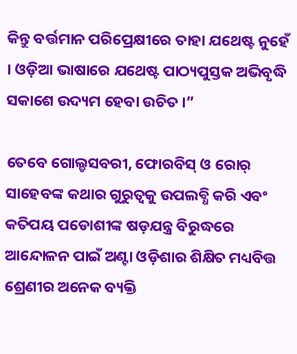କିନ୍ତୁ ବର୍ତ୍ତମାନ ପରିପ୍ରେକ୍ଷୀରେ ତାହା ଯଥେଷ୍ଟ ନୁହେଁ । ଓଡ଼ିଆ ଭାଷାରେ ଯଥେଷ୍ଟ ପାଠ୍ୟପୁସ୍ତକ ଅଭିବୃଦ୍ଧି ସକାଶେ ଉଦ୍ୟମ ହେବା ଉଚିତ ।”

ତେବେ ଗୋଲ୍ଡସବରୀ, ଫୋରବିସ୍ ଓ ରୋର୍ ସାହେବଙ୍କ କଥାର ଗୁରୁତ୍ୱକୁ ଉପଲବ୍ଧି କରି ଏବଂ କତିପୟ ପଡୋଶୀଙ୍କ ଷଡ଼ଯନ୍ତ୍ର ବିରୁଦ୍ଧରେ ଆନ୍ଦୋଳନ ପାଇଁ ଅଣ୍ଟା ଓଡ଼ିଶାର ଶିକ୍ଷିତ ମଧ୍ୟବିତ୍ତ ଶ୍ରେଣୀର ଅନେକ ବ୍ୟକ୍ତି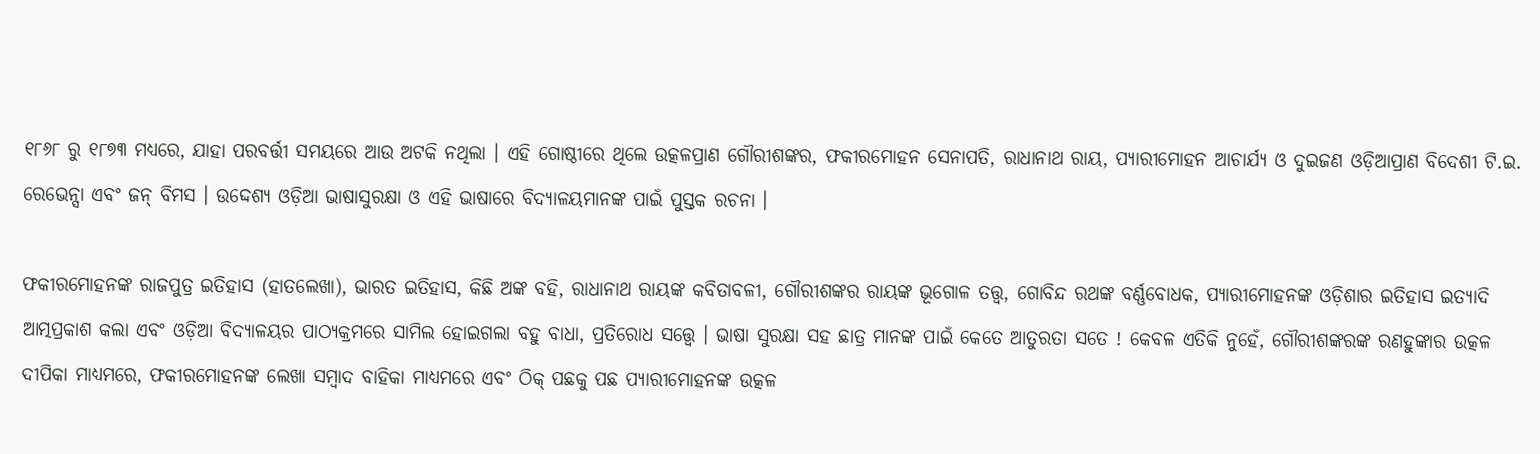୧୮୬୮ ରୁ ୧୮୭୩ ମଧ୍ୟରେ, ଯାହା ପରବର୍ତ୍ତୀ ସମୟରେ ଆଉ ଅଟକି ନଥିଲା । ଏହି ଗୋଷ୍ଠୀରେ ଥିଲେ ଉତ୍କଳପ୍ରାଣ ଗୌରୀଶଙ୍କର, ଫକୀରମୋହନ ସେନାପତି, ରାଧାନାଥ ରାୟ, ପ୍ୟାରୀମୋହନ ଆଚାର୍ଯ୍ୟ ଓ ଦୁଇଜଣ ଓଡ଼ିଆପ୍ରାଣ ବିଦେଶୀ ଟି.ଇ. ରେଭେନ୍ସା ଏବଂ ଜନ୍ ବିମସ । ଉଦ୍ଦେଶ୍ୟ ଓଡ଼ିଆ ଭାଷାସୁରକ୍ଷା ଓ ଏହି ଭାଷାରେ ବିଦ୍ୟାଳୟମାନଙ୍କ ପାଇଁ ପୁସ୍ତକ ରଚନା ।

ଫକୀରମୋହନଙ୍କ ରାଜପୁତ୍ର ଇତିହାସ (ହାତଲେଖା), ଭାରତ ଇତିହାସ, କିଛି ଅଙ୍କ ବହି, ରାଧାନାଥ ରାୟଙ୍କ କବିତାବଳୀ, ଗୌରୀଶଙ୍କର ରାୟଙ୍କ ଭୂଗୋଳ ତତ୍ତ୍ୱ, ଗୋବିନ୍ଦ ରଥଙ୍କ ବର୍ଣ୍ଣବୋଧକ, ପ୍ୟାରୀମୋହନଙ୍କ ଓଡ଼ିଶାର ଇତିହାସ ଇତ୍ୟାଦି ଆତ୍ମପ୍ରକାଶ କଲା ଏବଂ ଓଡ଼ିଆ ବିଦ୍ୟାଳୟର ପାଠ୍ୟକ୍ରମରେ ସାମିଲ ହୋଇଗଲା ବହୁ ବାଧା, ପ୍ରତିରୋଧ ସତ୍ତ୍ୱେ । ଭାଷା ସୁରକ୍ଷା ସହ ଛାତ୍ର ମାନଙ୍କ ପାଇଁ କେତେ ଆତୁରତା ସତେ ! କେବଳ ଏତିକି ନୁହେଁ, ଗୌରୀଶଙ୍କରଙ୍କ ରଣହୁଙ୍କାର ଉତ୍କଳ ଦୀପିକା ମାଧ୍ୟମରେ, ଫକୀରମୋହନଙ୍କ ଲେଖା ସମ୍ବାଦ ବାହିକା ମାଧ୍ୟମରେ ଏବଂ ଠିକ୍ ପଛକୁ ପଛ ପ୍ୟାରୀମୋହନଙ୍କ ଉତ୍କଳ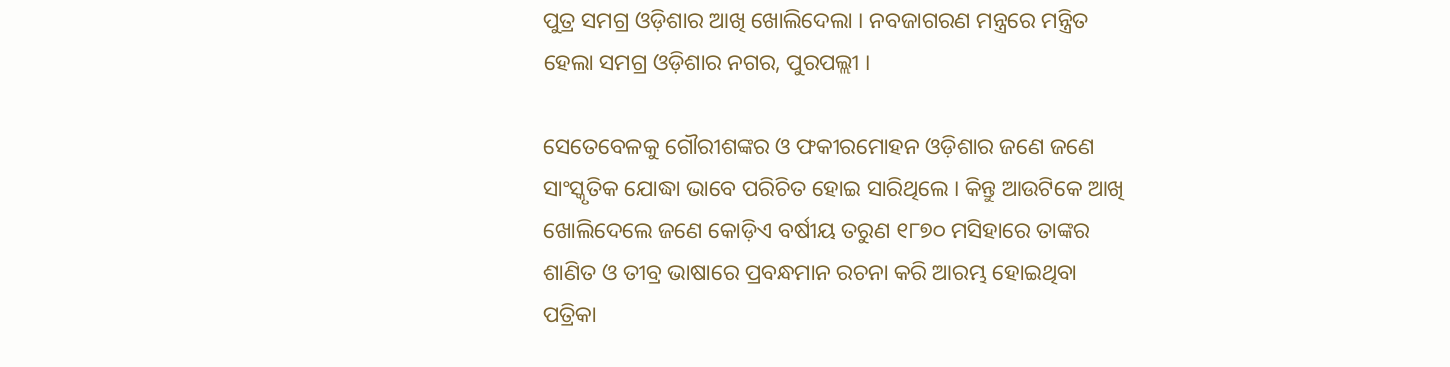ପୁତ୍ର ସମଗ୍ର ଓଡ଼ିଶାର ଆଖି ଖୋଲିଦେଲା । ନବଜାଗରଣ ମନ୍ତ୍ରରେ ମନ୍ତ୍ରିତ ହେଲା ସମଗ୍ର ଓଡ଼ିଶାର ନଗର, ପୁରପଲ୍ଲୀ ।

ସେତେବେଳକୁ ଗୌରୀଶଙ୍କର ଓ ଫକୀରମୋହନ ଓଡ଼ିଶାର ଜଣେ ଜଣେ ସାଂସ୍କୃତିକ ଯୋଦ୍ଧା ଭାବେ ପରିଚିତ ହୋଇ ସାରିଥିଲେ । କିନ୍ତୁ ଆଉଟିକେ ଆଖି ଖୋଲିଦେଲେ ଜଣେ କୋଡ଼ିଏ ବର୍ଷୀୟ ତରୁଣ ୧୮୭୦ ମସିହାରେ ତାଙ୍କର ଶାଣିତ ଓ ତୀବ୍ର ଭାଷାରେ ପ୍ରବନ୍ଧମାନ ରଚନା କରି ଆରମ୍ଭ ହୋଇଥିବା ପତ୍ରିକା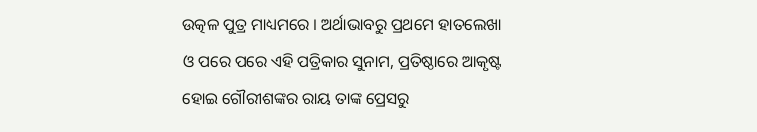ଉତ୍କଳ ପୁତ୍ର ମାଧ୍ୟମରେ । ଅର୍ଥାଭାବରୁ ପ୍ରଥମେ ହାତଲେଖା ଓ ପରେ ପରେ ଏହି ପତ୍ରିକାର ସୁନାମ, ପ୍ରତିଷ୍ଠାରେ ଆକୃଷ୍ଟ ହୋଇ ଗୌରୀଶଙ୍କର ରାୟ ତାଙ୍କ ପ୍ରେସରୁ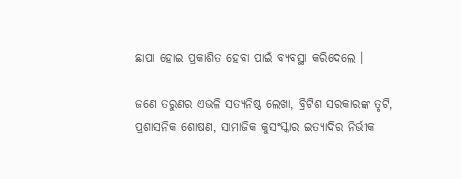ଛାପା ହୋଇ ପ୍ରକାଶିତ ହେବା ପାଇଁ ବ୍ୟବସ୍ଥା କରିଦେଲେ ।

ଜଣେ ତରୁଣର ଏଭଳି ସତ୍ୟନିଷ୍ଠ ଲେଖା, ବ୍ରିଟିଶ ସରକାରଙ୍କ ତୃଟି, ପ୍ରଶାସନିକ ଶୋଷଣ, ସାମାଜିକ କୁସଂସ୍କାର ଇତ୍ୟାଦିର ନିର୍ଭୀକ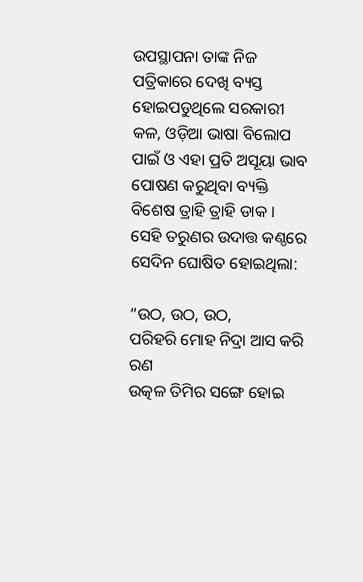ଉପସ୍ଥାପନା ତାଙ୍କ ନିଜ ପତ୍ରିକାରେ ଦେଖି ବ୍ୟସ୍ତ ହୋଇପଡୁଥିଲେ ସରକାରୀ କଳ, ଓଡ଼ିଆ ଭାଷା ବିଲୋପ ପାଇଁ ଓ ଏହା ପ୍ରତି ଅସୂୟା ଭାବ ପୋଷଣ କରୁଥିବା ବ୍ୟକ୍ତି ବିଶେଷ ତ୍ରାହି ତ୍ରାହି ଡାକ । ସେହି ତରୁଣର ଉଦାତ୍ତ କଣ୍ଠରେ ସେଦିନ ଘୋଷିତ ହୋଇଥିଲା:

“ଉଠ, ଉଠ, ଉଠ,
ପରିହରି ମୋହ ନିଦ୍ରା ଆସ କରି ରଣ
ଉତ୍କଳ ତିମିର ସଙ୍ଗେ ହୋଇ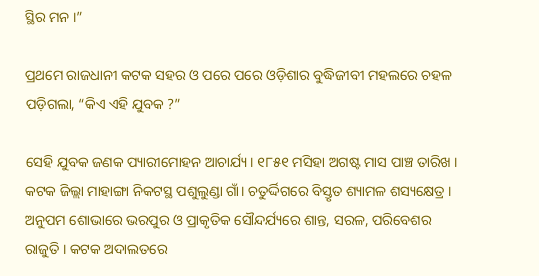ସ୍ଥିର ମନ ।”

ପ୍ରଥମେ ରାଜଧାନୀ କଟକ ସହର ଓ ପରେ ପରେ ଓଡ଼ିଶାର ବୁଦ୍ଧିଜୀବୀ ମହଲରେ ଚହଳ ପଡ଼ିଗଲା, “କିଏ ଏହି ଯୁବକ ?”

ସେହି ଯୁବକ ଜଣକ ପ୍ୟାରୀମୋହନ ଆଚାର୍ଯ୍ୟ। ୧୮୫୧ ମସିହା ଅଗଷ୍ଟ ମାସ ପାଞ୍ଚ ତାରିଖ । କଟକ ଜିଲ୍ଲା ମାହାଙ୍ଗା ନିକଟସ୍ଥ ପଶୁଲୁଣ୍ଡା ଗାଁ। ଚତୁର୍ଦ୍ଦିଗରେ ବିସ୍ତୃତ ଶ୍ୟାମଳ ଶସ୍ୟକ୍ଷେତ୍ର । ଅନୁପମ ଶୋଭାରେ ଭରପୁର ଓ ପ୍ରାକୃତିକ ସୌନ୍ଦର୍ଯ୍ୟରେ ଶାନ୍ତ, ସରଳ, ପରିବେଶର ରାଜୁତି । କଟକ ଅଦାଲତରେ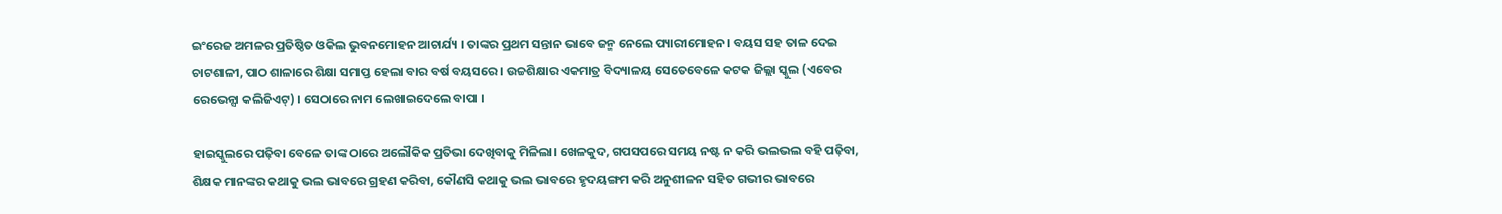ଇଂରେଜ ଅମଳର ପ୍ରତିଷ୍ଠିତ ଓକିଲ ଭୁବନମୋହନ ଆଚାର୍ଯ୍ୟ । ତାଙ୍କର ପ୍ରଥମ ସନ୍ତାନ ଭାବେ ଜନ୍ମ ନେଲେ ପ୍ୟାରୀମୋହନ। ବୟସ ସହ ତାଳ ଦେଇ ଚାଟଶାଳୀ, ପାଠ ଶାଳାରେ ଶିକ୍ଷା ସମାପ୍ତ ହେଲା ବାର ବର୍ଷ ବୟସରେ । ଉଚ୍ଚଶିକ୍ଷାର ଏକମାତ୍ର ବିଦ୍ୟାଳୟ ସେତେବେଳେ କଟକ ଜିଲ୍ଲା ସ୍କୁଲ (ଏବେର ରେଭେନ୍ସା କଲିଜିଏଟ୍) । ସେଠାରେ ନାମ ଲେଖାଇଦେଲେ ବାପା ।

ହାଇସ୍କୁଲରେ ପଢ଼ିବା ବେଳେ ତାଙ୍କ ଠାରେ ଅଲୌକିକ ପ୍ରତିଭା ଦେଖିବାକୁ ମିଳିଲା। ଖେଳକୁଦ, ଗପସପରେ ସମୟ ନଷ୍ଟ ନ କରି ଭଲଭଲ ବହି ପଢ଼ିବା, ଶିକ୍ଷକ ମାନଙ୍କର କଥାକୁ ଭଲ ଭାବରେ ଗ୍ରହଣ କରିବା, କୌଣସି କଥାକୁ ଭଲ ଭାବରେ ହୃଦୟଙ୍ଗମ କରି ଅନୁଶୀଳନ ସହିତ ଗଭୀର ଭାବରେ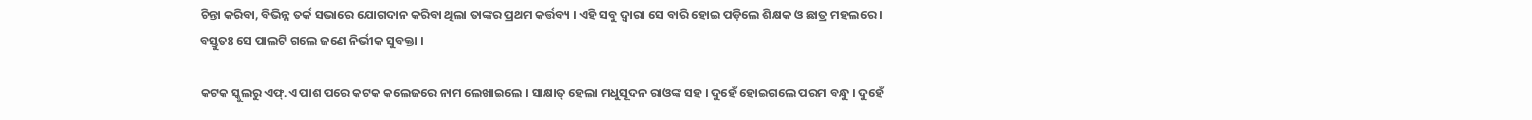ଚିନ୍ତା କରିବା, ବିଭିନ୍ନ ତର୍କ ସଭାରେ ଯୋଗଦାନ କରିବା ଥିଲା ତାଙ୍କର ପ୍ରଥମ କର୍ତ୍ତବ୍ୟ । ଏହି ସବୁ ଦ୍ୱାରା ସେ ବାରି ହୋଇ ପଡ଼ିଲେ ଶିକ୍ଷକ ଓ ଛାତ୍ର ମହଲରେ । ବସ୍ତୁତଃ ସେ ପାଲଟି ଗଲେ ଜଣେ ନିର୍ଭୀକ ସୁବକ୍ତା ।

କଟକ ସ୍କୁଲରୁ ଏଫ୍.ଏ ପାଶ ପରେ କଟକ କଲେଜରେ ନାମ ଲେଖାଇଲେ । ସାକ୍ଷାତ୍ ହେଲା ମଧୁସୂଦନ ରାଓଙ୍କ ସହ । ଦୁହେଁ ହୋଇଗଲେ ପରମ ବନ୍ଧୁ । ଦୁହେଁ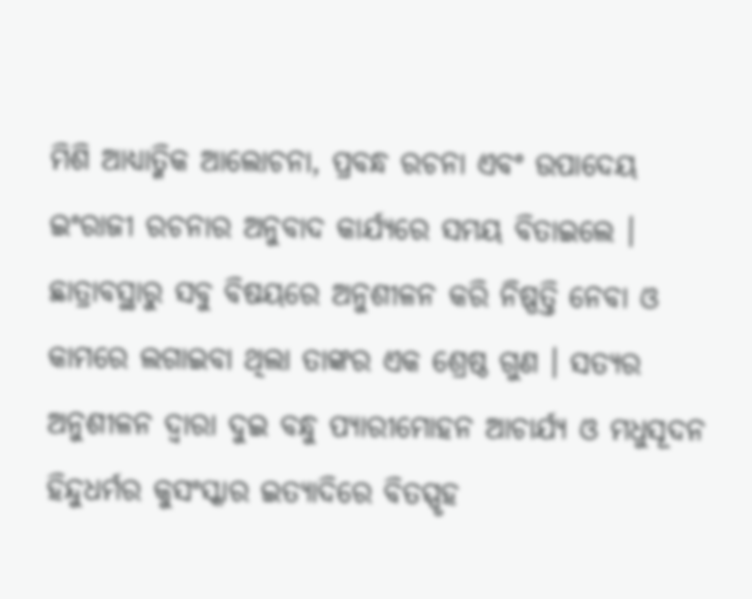ମିଶି ଆଧ୍ୟାତ୍ମିକ ଆଲୋଚନା, ପ୍ରବନ୍ଧ ରଚନା ଏବଂ ଉପାଦେୟ ଇଂରାଜୀ ରଚନାର ଅନୁବାଦ କାର୍ଯ୍ୟରେ ସମୟ ବିତାଇଲେ । ଛାତ୍ରାବସ୍ଥାରୁ ସବୁ ବିଷୟରେ ଅନୁଶୀଳନ କରି ନିଷ୍ପତ୍ତି ନେବା ଓ କାମରେ ଲଗାଇବା ଥିଲା ତାଙ୍କର ଏକ ଶ୍ରେଷ୍ଠ ଗୁଣ । ସତ୍ୟର ଅନୁଶୀଳନ ଦ୍ଵାରା ଦୁଇ ବନ୍ଧୁ ପ୍ୟାରୀମୋହନ ଆଚାର୍ଯ୍ୟ ଓ ମଧୁସୂଦନ ହିନ୍ଦୁଧର୍ମର କୁସଂସ୍କାର ଇତ୍ୟାଦିରେ ବିତସ୍ପୃହ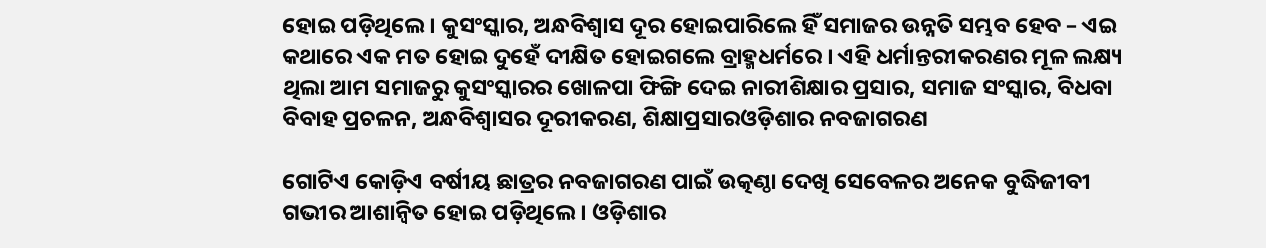ହୋଇ ପଡ଼ିଥିଲେ । କୁସଂସ୍କାର, ଅନ୍ଧବିଶ୍ବାସ ଦୂର ହୋଇପାରିଲେ ହିଁ ସମାଜର ଉନ୍ନତି ସମ୍ଭବ ହେବ – ଏଇ କଥାରେ ଏକ ମତ ହୋଇ ଦୁହେଁ ଦୀକ୍ଷିତ ହୋଇଗଲେ ବ୍ରାହ୍ମଧର୍ମରେ । ଏହି ଧର୍ମାନ୍ତରୀକରଣର ମୂଳ ଲକ୍ଷ୍ୟ ଥିଲା ଆମ ସମାଜରୁ କୁସଂସ୍କାରର ଖୋଳପା ଫିଙ୍ଗି ଦେଇ ନାରୀଶିକ୍ଷାର ପ୍ରସାର, ସମାଜ ସଂସ୍କାର, ବିଧବା ବିବାହ ପ୍ରଚଳନ, ଅନ୍ଧବିଶ୍ବାସର ଦୂରୀକରଣ, ଶିକ୍ଷାପ୍ରସାରଓଡ଼ିଶାର ନବଜାଗରଣ

ଗୋଟିଏ କୋଡ଼ିଏ ବର୍ଷୀୟ ଛାତ୍ରର ନବଜାଗରଣ ପାଇଁ ଉତ୍କଣ୍ଠା ଦେଖି ସେବେଳର ଅନେକ ବୁଦ୍ଧିଜୀବୀ ଗଭୀର ଆଶାନ୍ଵିତ ହୋଇ ପଡ଼ିଥିଲେ । ଓଡ଼ିଶାର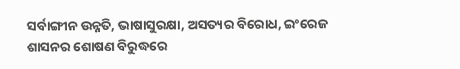ସର୍ବାଙ୍ଗୀନ ଉନ୍ନତି, ଭାଷାସୁରକ୍ଷା, ଅସତ୍ୟର ବିରୋଧ, ଇଂରେଜ ଶାସନର ଶୋଷଣ ବିରୁଦ୍ଧରେ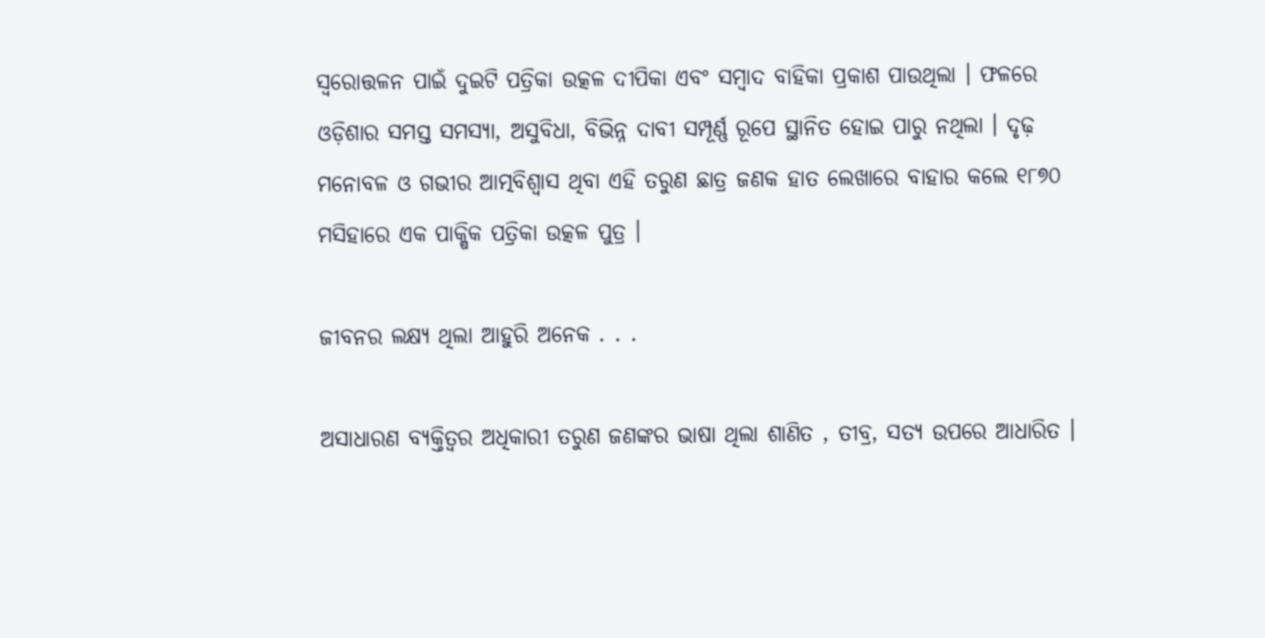ସ୍ଵରୋତ୍ତଳନ ପାଇଁ ଦୁଇଟି ପତ୍ରିକା ଉତ୍କଳ ଦୀପିକା ଏବଂ ସମ୍ବାଦ ବାହିକା ପ୍ରକାଶ ପାଉଥିଲା । ଫଳରେ ଓଡ଼ିଶାର ସମସ୍ତ ସମସ୍ୟା, ଅସୁବିଧା, ବିଭିନ୍ନ ଦାବୀ ସମ୍ପୂର୍ଣ୍ଣ ରୂପେ ସ୍ଥାନିତ ହୋଇ ପାରୁ ନଥିଲା । ଦୃଢ଼ ମନୋବଳ ଓ ଗଭୀର ଆତ୍ମବିଶ୍ଵାସ ଥିବା ଏହି ତରୁଣ ଛାତ୍ର ଜଣକ ହାତ ଲେଖାରେ ବାହାର କଲେ ୧୮୭୦ ମସିହାରେ ଏକ ପାକ୍ଷିକ ପତ୍ରିକା ଉତ୍କଳ ପୁତ୍ର ।

ଜୀବନର ଲକ୍ଷ୍ୟ ଥିଲା ଆହୁରି ଅନେକ . . .

ଅସାଧାରଣ ବ୍ୟକ୍ତିତ୍ଵର ଅଧିକାରୀ ତରୁଣ ଜଣଙ୍କର ଭାଷା ଥିଲା ଶାଣିତ , ତୀବ୍ର, ସତ୍ୟ ଉପରେ ଆଧାରିତ ।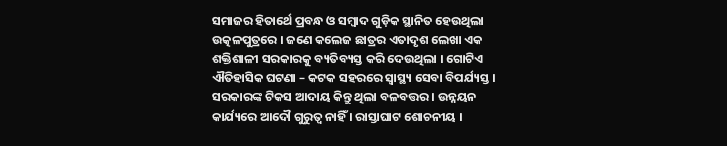ସମାଜର ହିତାର୍ଥେ ପ୍ରବନ୍ଧ ଓ ସମ୍ବାଦ ଗୁଡ଼ିକ ସ୍ଥାନିତ ହେଉଥିଲା ଉତ୍କଳପୁତ୍ରରେ । ଜଣେ କଲେଜ ଛାତ୍ରର ଏତାଦୃଶ ଲେଖା ଏକ ଶକ୍ତିଶାଳୀ ସରକାରକୁ ବ୍ୟତିବ୍ୟସ୍ତ କରି ଦେଉଥିଲା । ଗୋଟିଏ ଐତିହାସିକ ଘଟଣା – କଟକ ସହରରେ ସ୍ଵାସ୍ଥ୍ୟ ସେବା ବିପର୍ଯ୍ୟସ୍ତ । ସରକାରଙ୍କ ଟିକସ ଆଦାୟ କିନ୍ତୁ ଥିଲା ବଳବତ୍ତର । ଉନ୍ନୟନ କାର୍ଯ୍ୟରେ ଆଦୌ ଗୁରୁତ୍ୱ ନାହିଁ । ରାସ୍ତାଘାଟ ଶୋଚନୀୟ ।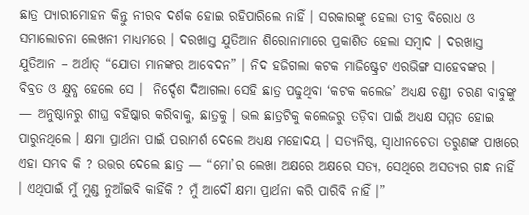ଛାତ୍ର ପ୍ୟାରୀମୋହନ କିନ୍ତୁ ନୀରବ ଦର୍ଶକ ହୋଇ ରହିପାରିଲେ ନାହିଁ । ସରକାରଙ୍କୁ ହେଲା ତୀବ୍ର ବିରୋଧ ଓ ସମାଲୋଚନା ଲେଖନୀ ମାଧ୍ୟମରେ । ଦରଖାସ୍ତ ଯୁତିଆନ ଶିରୋନାମାରେ ପ୍ରକାଶିତ ହେଲା ସମ୍ବାଦ । ଦରଖାସ୍ତ ଯୁତିଆନ – ଅର୍ଥାତ୍ “ଯୋତା ମାନଙ୍କର ଆବେଦନ” । ନିଦ ହଜିଗଲା କଟକ ମାଜିଷ୍ଟ୍ରେଟ ଏରଭିଙ୍ଗ ସାହେବଙ୍କର । ବିବ୍ରତ ଓ କ୍ଷୁବ୍ଧ ହେଲେ ସେ ।  ନିର୍ଦ୍ଦେଶ ଦିଆଗଲା ସେହି ଛାତ୍ର ପଢୁଥିବା ‘କଟକ କଲେଜ’ ଅଧ୍ୟକ୍ଷ ଚଣ୍ଡୀ ଚରଣ ବାବୁଙ୍କୁ — ଅନୁଷ୍ଠାନରୁ ଶୀଘ୍ର ବହିଷ୍କାର କରିବାକୁ, ଛାତ୍ରକୁ । ଭଲ ଛାତ୍ରଟିକୁ କଲେଜରୁ ତଡ଼ିବା ପାଇଁ ଅଧ୍ୟକ୍ଷ ସମ୍ମତ ହୋଇ ପାରୁନଥିଲେ । କ୍ଷମା ପ୍ରାର୍ଥନା ପାଇଁ ପରାମର୍ଶ ଦେଲେ ଅଧ୍ୟକ୍ଷ ମହୋଦୟ । ସତ୍ୟନିଷ୍ଠ, ସ୍ଵାଧୀନଚେତା ତରୁଣଙ୍କ ପାଖରେ ଏହା ସମ୍ଭବ କି ? ଉତ୍ତର ଦେଲେ ଛାତ୍ର — “ମୋ’ର ଲେଖା ଅକ୍ଷରେ ଅକ୍ଷରେ ସତ୍ୟ, ସେଥିରେ ଅସତ୍ୟର ଗନ୍ଧ ନାହିଁ । ଏଥିପାଇଁ ମୁଁ ମୁଣ୍ଡ ନୁଆଁଇବି କାହିଁକି ? ମୁଁ ଆଦୌ କ୍ଷମା ପ୍ରାର୍ଥନା କରି ପାରିବି ନାହିଁ ।”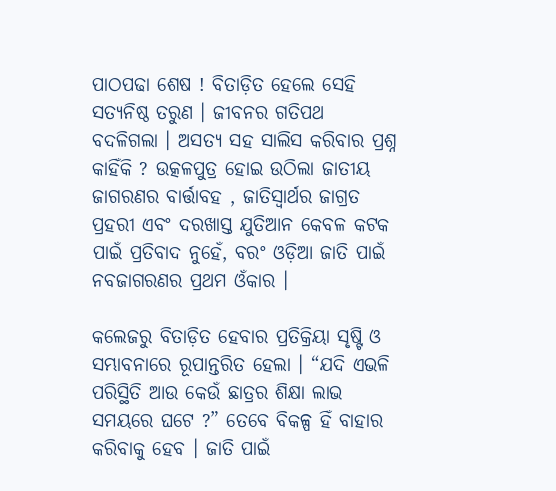ପାଠପଢା ଶେଷ ! ବିତାଡ଼ିତ ହେଲେ ସେହି ସତ୍ୟନିଷ୍ଠ ତରୁଣ । ଜୀବନର ଗତିପଥ ବଦଳିଗଲା । ଅସତ୍ୟ ସହ ସାଲିସ କରିବାର ପ୍ରଶ୍ନ କାହିଁକି ? ଉତ୍କଳପୁତ୍ର ହୋଇ ଉଠିଲା ଜାତୀୟ ଜାଗରଣର ବାର୍ତ୍ତାବହ , ଜାତିସ୍ଵାର୍ଥର ଜାଗ୍ରତ ପ୍ରହରୀ ଏବଂ ଦରଖାସ୍ତ ଯୁତିଆନ କେବଳ କଟକ ପାଇଁ ପ୍ରତିବାଦ ନୁହେଁ, ବରଂ ଓଡ଼ିଆ ଜାତି ପାଇଁ ନବଜାଗରଣର ପ୍ରଥମ ଓଁକାର ।

କଲେଜରୁ ବିତାଡ଼ିତ ହେବାର ପ୍ରତିକ୍ରିୟା ସୃଷ୍ଟି ଓ ସମ୍ଭାବନାରେ ରୂପାନ୍ତରିତ ହେଲା । “ଯଦି ଏଭଳି ପରିସ୍ଥିତି ଆଉ କେଉଁ ଛାତ୍ରର ଶିକ୍ଷା ଲାଭ ସମୟରେ ଘଟେ ?” ତେବେ ବିକଳ୍ପ ହିଁ ବାହାର କରିବାକୁ ହେବ । ଜାତି ପାଇଁ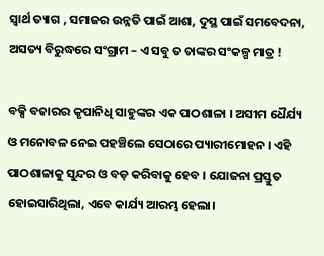ସ୍ଵାର୍ଥ ତ୍ୟାଗ , ସମାଜର ଉନ୍ନତି ପାଇଁ ଆଶା, ଦୁସ୍ଥ ପାଇଁ ସମବେଦନା, ଅସତ୍ୟ ବିରୁଦ୍ଧରେ ସଂଗ୍ରାମ – ଏ ସବୁ ତ ତାଙ୍କର ସଂକଳ୍ପ ମାତ୍ର !

ବକ୍ସି ବଜାରର କୃପାନିଧି ସାହୁଙ୍କର ଏକ ପାଠଶାଳା । ଅସୀମ ଧୈର୍ଯ୍ୟ ଓ ମନୋବଳ ନେଇ ପହଞ୍ଚିଲେ ସେଠାରେ ପ୍ୟାରୀମୋହନ । ଏହି ପାଠଶାଳାକୁ ସୁନ୍ଦର ଓ ବଡ଼ କରିବାକୁ ହେବ । ଯୋଜନା ପ୍ରସ୍ତୁତ ହୋଇସାରିଥିଲା, ଏବେ କାର୍ଯ୍ୟ ଆରମ୍ଭ ହେଲା।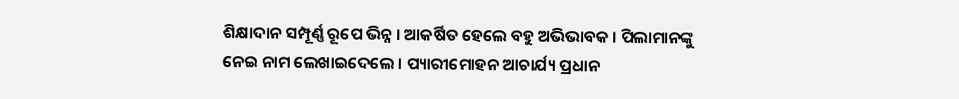ଶିକ୍ଷାଦାନ ସମ୍ପୂର୍ଣ୍ଣ ରୂପେ ଭିନ୍ନ । ଆକର୍ଷିତ ହେଲେ ବହୁ ଅଭିଭାବକ । ପିଲାମାନଙ୍କୁ ନେଇ ନାମ ଲେଖାଇଦେଲେ । ପ୍ୟାରୀମୋହନ ଆଚାର୍ଯ୍ୟ ପ୍ରଧାନ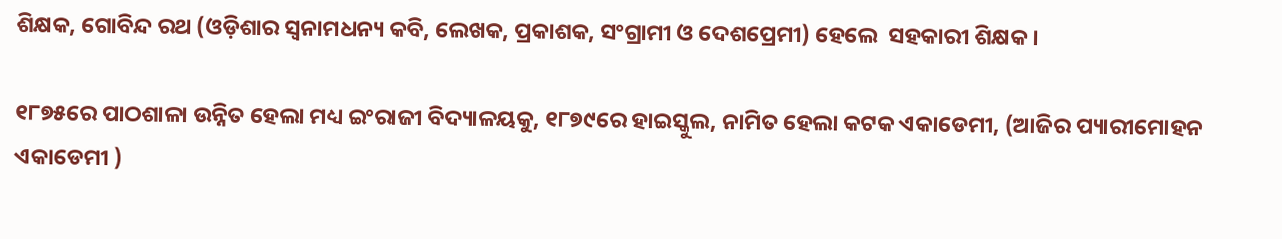ଶିକ୍ଷକ, ଗୋବିନ୍ଦ ରଥ (ଓଡ଼ିଶାର ସ୍ଵନାମଧନ୍ୟ କବି, ଲେଖକ, ପ୍ରକାଶକ, ସଂଗ୍ରାମୀ ଓ ଦେଶପ୍ରେମୀ) ହେଲେ  ସହକାରୀ ଶିକ୍ଷକ ।

୧୮୭୫ରେ ପାଠଶାଳା ଉନ୍ନିତ ହେଲା ମଧ୍ୟ ଇଂରାଜୀ ବିଦ୍ୟାଳୟକୁ, ୧୮୭୯ରେ ହାଇସ୍କୁଲ, ନାମିତ ହେଲା କଟକ ଏକାଡେମୀ, (ଆଜିର ପ୍ୟାରୀମୋହନ ଏକାଡେମୀ )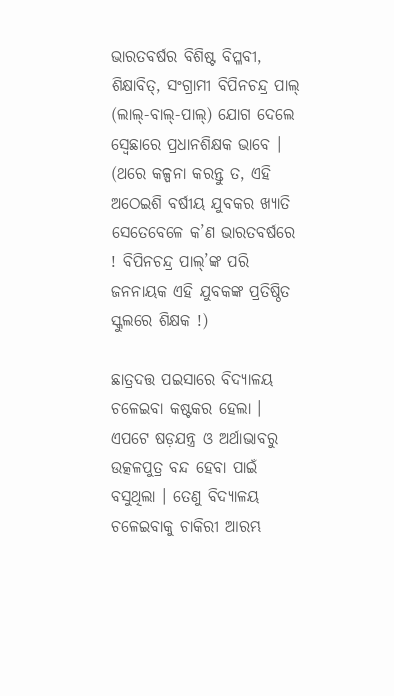ଭାରତବର୍ଷର ବିଶିଷ୍ଟ ବିପ୍ଳବୀ, ଶିକ୍ଷାବିତ୍, ସଂଗ୍ରାମୀ ବିପିନଚନ୍ଦ୍ର ପାଲ୍ (ଲାଲ୍-ବାଲ୍-ପାଲ୍) ଯୋଗ ଦେଲେ ସ୍ଵେଛାରେ ପ୍ରଧାନଶିକ୍ଷକ ଭାବେ । (ଥରେ କଳ୍ପନା କରନ୍ତୁ ତ, ଏହି ଅଠେଇଶି ବର୍ଷୀୟ ଯୁବକର ଖ୍ୟାତି ସେତେବେଳେ କ’ଣ ଭାରତବର୍ଷରେ ! ବିପିନଚନ୍ଦ୍ର ପାଲ୍’ଙ୍କ ପରି ଜନନାୟକ ଏହି ଯୁବକଙ୍କ ପ୍ରତିଷ୍ଠିତ ସ୍କୁଲରେ ଶିକ୍ଷକ !)

ଛାତ୍ରଦତ୍ତ ପଇସାରେ ବିଦ୍ୟାଳୟ ଚଳେଇବା କଷ୍ଟକର ହେଲା । ଏପଟେ ଷଡ଼ଯନ୍ତ୍ର ଓ ଅର୍ଥାଭାବରୁ ଉତ୍କଳପୁତ୍ର ବନ୍ଦ ହେବା ପାଇଁ ବସୁଥିଲା । ତେଣୁ ବିଦ୍ୟାଳୟ ଚଳେଇବାକୁ ଚାକିରୀ ଆରମ୍ଭ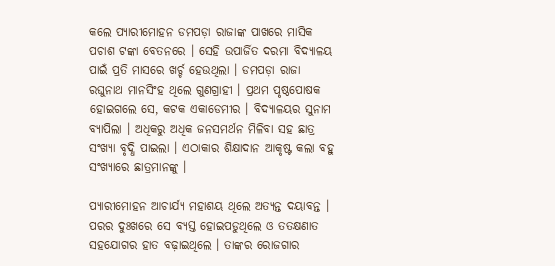କଲେ ପ୍ୟାରୀମୋହନ ଡମପଡ଼ା ରାଜାଙ୍କ ପାଖରେ ମାସିକ ପଚାଶ ଟଙ୍କା ବେତନରେ । ସେହି ଉପାର୍ଜିତ ଦରମା ବିଦ୍ୟାଳୟ ପାଇଁ ପ୍ରତି ମାସରେ ଖର୍ଚ୍ଚ ହେଉଥିଲା । ଡମପଡ଼ା ରାଜା ରଘୁନାଥ ମାନସିଂହ ଥିଲେ ଗୁଣଗ୍ରାହୀ । ପ୍ରଥମ ପୃଷ୍ଠପୋଷକ ହୋଇଗଲେ ସେ, କଟକ ଏକାଡେମୀର । ବିଦ୍ୟାଳୟର ସୁନାମ ବ୍ୟାପିଲା । ଅଧିକରୁ ଅଧିକ ଜନସମର୍ଥନ ମିଳିବା ସହ ଛାତ୍ର ସଂଖ୍ୟା ବୃଦ୍ଧି ପାଇଲା । ଏଠାକାର ଶିକ୍ଷାଦାନ ଆକୃଷ୍ଟ କଲା ବହୁ ସଂଖ୍ୟାରେ ଛାତ୍ରମାନଙ୍କୁ ।

ପ୍ୟାରୀମୋହନ ଆଚାର୍ଯ୍ୟ ମହାଶୟ ଥିଲେ ଅତ୍ୟନ୍ତ ଦୟାବନ୍ତ । ପରର ଦୁଃଖରେ ସେ ବ୍ୟସ୍ତ ହୋଇପଡୁଥିଲେ ଓ ତତକ୍ଷଣାତ ସହଯୋଗର ହାତ ବଢ଼ାଇଥିଲେ । ତାଙ୍କର ରୋଜଗାର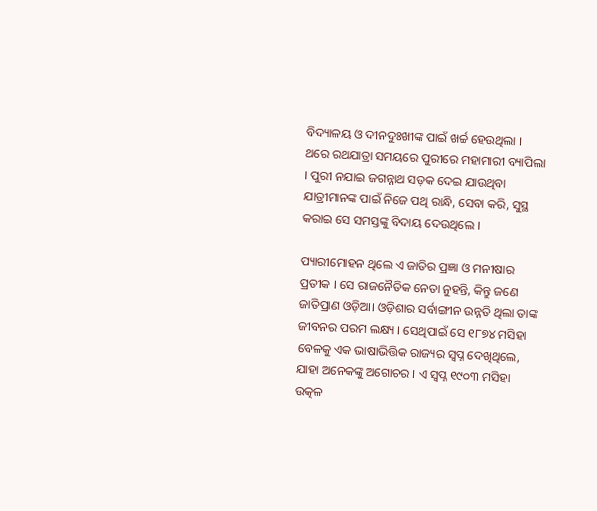ବିଦ୍ୟାଳୟ ଓ ଦୀନଦୁଃଖୀଙ୍କ ପାଇଁ ଖର୍ଚ୍ଚ ହେଉଥିଲା । ଥରେ ରଥଯାତ୍ରା ସମୟରେ ପୁରୀରେ ମହାମାରୀ ବ୍ୟାପିଲା । ପୁରୀ ନଯାଇ ଜଗନ୍ନାଥ ସଡ଼କ ଦେଇ ଯାଉଥିବା ଯାତ୍ରୀମାନଙ୍କ ପାଇଁ ନିଜେ ପଥି ରାନ୍ଧି, ସେବା କରି, ସୁସ୍ଥ କରାଇ ସେ ସମସ୍ତଙ୍କୁ ବିଦାୟ ଦେଉଥିଲେ ।

ପ୍ୟାରୀମୋହନ ଥିଲେ ଏ ଜାତିର ପ୍ରଜ୍ଞା ଓ ମନୀଷାର ପ୍ରତୀକ । ସେ ରାଜନୈତିକ ନେତା ନୁହନ୍ତି, କିନ୍ତୁ ଜଣେ ଜାତିପ୍ରାଣ ଓଡ଼ିଆ। ଓଡ଼ିଶାର ସର୍ବାଙ୍ଗୀନ ଉନ୍ନତି ଥିଲା ତାଙ୍କ ଜୀବନର ପରମ ଲକ୍ଷ୍ୟ । ସେଥିପାଇଁ ସେ ୧୮୭୪ ମସିହା ବେଳକୁ ଏକ ଭାଷାଭିତ୍ତିକ ରାଜ୍ୟର ସ୍ଵପ୍ନ ଦେଖିଥିଲେ, ଯାହା ଅନେକଙ୍କୁ ଅଗୋଚର । ଏ ସ୍ଵପ୍ନ ୧୯୦୩ ମସିହା ଉତ୍କଳ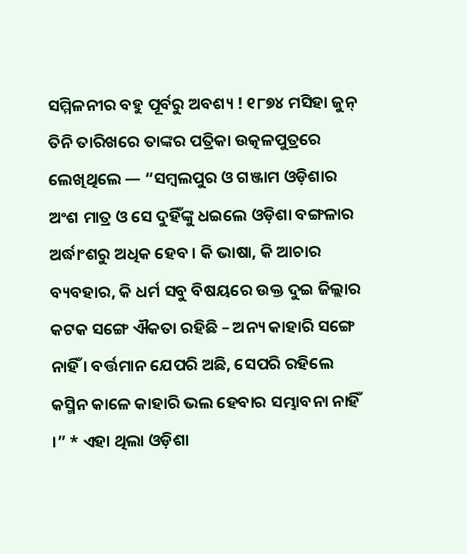ସମ୍ମିଳନୀର ବହୁ ପୂର୍ବରୁ ଅବଶ୍ୟ ! ୧୮୭୪ ମସିହା ଜୁନ୍ ତିନି ତାରିଖରେ ତାଙ୍କର ପତ୍ରିକା ଉତ୍କଳପୁତ୍ରରେ ଲେଖିଥିଲେ — “ସମ୍ବଲପୁର ଓ ଗଞ୍ଜାମ ଓଡ଼ିଶାର ଅଂଶ ମାତ୍ର ଓ ସେ ଦୁହିଁଙ୍କୁ ଧଇଲେ ଓଡ଼ିଶା ବଙ୍ଗଳାର ଅର୍ଦ୍ଧାଂଶରୁ ଅଧିକ ହେବ । କି ଭାଷା, କି ଆଚାର ବ୍ୟବହାର, କି ଧର୍ମ ସବୁ ବିଷୟରେ ଉକ୍ତ ଦୁଇ ଜିଲ୍ଲାର କଟକ ସଙ୍ଗେ ଐକତା ରହିଛି – ଅନ୍ୟ କାହାରି ସଙ୍ଗେ ନାହିଁ । ବର୍ତ୍ତମାନ ଯେପରି ଅଛି, ସେପରି ରହିଲେ କସ୍ମିନ କାଳେ କାହାରି ଭଲ ହେବାର ସମ୍ଭାବନା ନାହିଁ ।” * ଏହା ଥିଲା ଓଡ଼ିଶା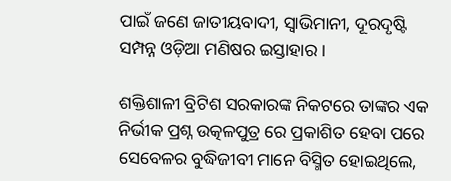ପାଇଁ ଜଣେ ଜାତୀୟବାଦୀ, ସ୍ଵାଭିମାନୀ, ଦୂରଦୃଷ୍ଟି ସମ୍ପନ୍ନ ଓଡ଼ିଆ ମଣିଷର ଇସ୍ତାହାର ।

ଶକ୍ତିଶାଳୀ ବ୍ରିଟିଶ ସରକାରଙ୍କ ନିକଟରେ ତାଙ୍କର ଏକ ନିର୍ଭୀକ ପ୍ରଶ୍ନ ଉତ୍କଳପୁତ୍ର ରେ ପ୍ରକାଶିତ ହେବା ପରେ ସେବେଳର ବୁଦ୍ଧିଜୀବୀ ମାନେ ବିସ୍ମିତ ହୋଇଥିଲେ,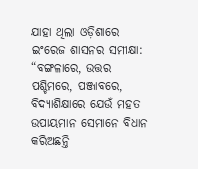ଯାହା ଥିଲା ଓଡ଼ିଶାରେ ଇଂରେଜ ଶାସନର ସମୀକ୍ଷା: “ବଙ୍ଗଳାରେ, ଉତ୍ତର ପଶ୍ଚିମରେ, ପଞ୍ଜାବରେ, ବିଦ୍ୟାଶିକ୍ଷାରେ ଯେଉଁ ମହତ ଉପାୟମାନ ସେମାନେ ବିଧାନ କରିଅଛନ୍ତି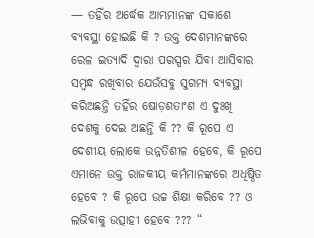— ତହିଁର ଅର୍ଦ୍ଧେକ ଆମ୍ଭମାନଙ୍କ ସକାଶେ ବ୍ୟବସ୍ଥା ହୋଇଛି କି ? ଉକ୍ତ ଦେଶମାନଙ୍କରେ ରେଳ ଇତ୍ୟାଦି ଦ୍ଵାରା ପରସ୍ପର ଯିବା ଆସିବାର ସମ୍ବନ୍ଧ ରଖିବାର ଯେଉଁସବୁ ସୁଗମ୍ୟ ବ୍ୟବସ୍ଥା କରିଅଛନ୍ତି ତହିଁର ଷୋଡ଼ଶତାଂଶ ଏ ଦୁଃଖି ଦେଶକୁ ଦେଇ ଅଛନ୍ତି କି ?? କି ରୂପେ ଏ ଦେଶୀୟ ଲୋକେ ଉନ୍ନତିଶୀଳ ହେବେ, କି ରୂପେ ଏମାନେ ଉକ୍ତ ରାଜକୀୟ କର୍ମମାନଙ୍କରେ ଅଧିଷ୍ଠିତ ହେବେ ? କି ରୂପେ ଉଚ୍ଚ ଶିକ୍ଷା କରିବେ ?? ଓ ଲଭିବାକୁ ଉତ୍ସାହୀ ହେବେ ??? “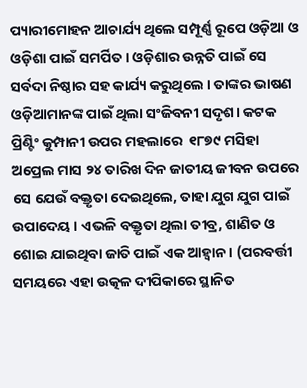ପ୍ୟାରୀମୋହନ ଆଚାର୍ଯ୍ୟ ଥିଲେ ସମ୍ପୂର୍ଣ୍ଣ ରୂପେ ଓଡ଼ିଆ ଓ ଓଡ଼ିଶା ପାଇଁ ସମର୍ପିତ । ଓଡ଼ିଶାର ଉନ୍ନତି ପାଇଁ ସେ ସର୍ବଦା ନିଷ୍ଠାର ସହ କାର୍ଯ୍ୟ କରୁଥିଲେ । ତାଙ୍କର ଭାଷଣ ଓଡ଼ିଆମାନଙ୍କ ପାଇଁ ଥିଲା ସଂଜିବନୀ ସଦୃଶ। କଟକ ପ୍ରିଣ୍ଟିଂ କୁମ୍ପାନୀ ଉପର ମହଲାରେ  ୧୮୭୯ ମସିହା ଅପ୍ରେଲ ମାସ ୨୪ ତାରିଖ ଦିନ ଜାତୀୟ ଜୀବନ ଉପରେ ସେ ଯେଉଁ ବକ୍ତୃତା ଦେଇଥିଲେ, ତାହା ଯୁଗ ଯୁଗ ପାଇଁ ଉପାଦେୟ । ଏଭଳି ବକ୍ତୃତା ଥିଲା ତୀବ୍ର, ଶାଣିତ ଓ ଶୋଇ ଯାଇଥିବା ଜାତି ପାଇଁ ଏକ ଆହ୍ୱାନ । (ପରବର୍ତ୍ତୀ ସମୟରେ ଏହା ଉତ୍କଳ ଦୀପିକାରେ ସ୍ଥାନିତ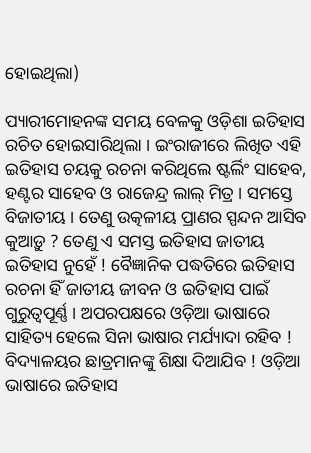ହୋଇଥିଲା)

ପ୍ୟାରୀମୋହନଙ୍କ ସମୟ ବେଳକୁ ଓଡ଼ିଶା ଇତିହାସ ରଚିତ ହୋଇସାରିଥିଲା । ଇଂରାଜୀରେ ଲିଖିତ ଏହି ଇତିହାସ ଚୟକୁ ରଚନା କରିଥିଲେ ଷ୍ଟର୍ଲିଂ ସାହେବ, ହଣ୍ଟର ସାହେବ ଓ ରାଜେନ୍ଦ୍ର ଲାଲ୍ ମିତ୍ର । ସମସ୍ତେ ବିଜାତୀୟ । ତେଣୁ ଉତ୍କଳୀୟ ପ୍ରାଣର ସ୍ପନ୍ଦନ ଆସିବ କୁଆଡ଼ୁ ? ତେଣୁ ଏ ସମସ୍ତ ଇତିହାସ ଜାତୀୟ ଇତିହାସ ନୁହେଁ ! ବୈଜ୍ଞାନିକ ପଦ୍ଧତିରେ ଇତିହାସ ରଚନା ହିଁ ଜାତୀୟ ଜୀବନ ଓ ଇତିହାସ ପାଇଁ ଗୁରୁତ୍ୱପୂର୍ଣ୍ଣ । ଅପରପକ୍ଷରେ ଓଡ଼ିଆ ଭାଷାରେ ସାହିତ୍ୟ ହେଲେ ସିନା ଭାଷାର ମର୍ଯ୍ୟାଦା ରହିବ ! ବିଦ୍ୟାଳୟର ଛାତ୍ରମାନଙ୍କୁ ଶିକ୍ଷା ଦିଆଯିବ ! ଓଡ଼ିଆ ଭାଷାରେ ଇତିହାସ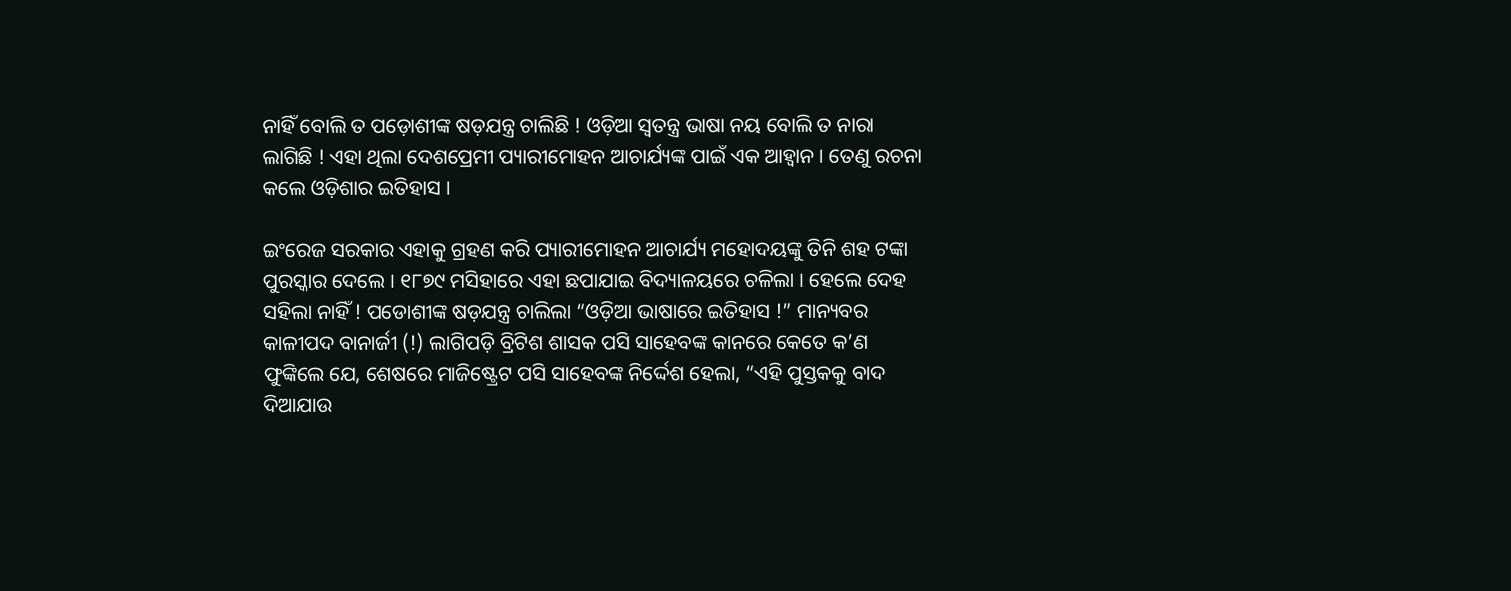ନାହିଁ ବୋଲି ତ ପଡ଼ୋଶୀଙ୍କ ଷଡ଼ଯନ୍ତ୍ର ଚାଲିଛି ! ଓଡ଼ିଆ ସ୍ଵତନ୍ତ୍ର ଭାଷା ନୟ ବୋଲି ତ ନାରା ଲାଗିଛି ! ଏହା ଥିଲା ଦେଶପ୍ରେମୀ ପ୍ୟାରୀମୋହନ ଆଚାର୍ଯ୍ୟଙ୍କ ପାଇଁ ଏକ ଆହ୍ୱାନ । ତେଣୁ ରଚନା କଲେ ଓଡ଼ିଶାର ଇତିହାସ ।

ଇଂରେଜ ସରକାର ଏହାକୁ ଗ୍ରହଣ କରି ପ୍ୟାରୀମୋହନ ଆଚାର୍ଯ୍ୟ ମହୋଦୟଙ୍କୁ ତିନି ଶହ ଟଙ୍କା ପୁରସ୍କାର ଦେଲେ । ୧୮୭୯ ମସିହାରେ ଏହା ଛପାଯାଇ ବିଦ୍ୟାଳୟରେ ଚଳିଲା । ହେଲେ ଦେହ ସହିଲା ନାହିଁ ! ପଡୋଶୀଙ୍କ ଷଡ଼ଯନ୍ତ୍ର ଚାଲିଲା “ଓଡ଼ିଆ ଭାଷାରେ ଇତିହାସ !” ମାନ୍ୟବର କାଳୀପଦ ବାନାର୍ଜୀ (!) ଲାଗିପଡ଼ି ବ୍ରିଟିଶ ଶାସକ ପସି ସାହେବଙ୍କ କାନରେ କେତେ କ’ଣ ଫୁଙ୍କିଲେ ଯେ, ଶେଷରେ ମାଜିଷ୍ଟ୍ରେଟ ପସି ସାହେବଙ୍କ ନିର୍ଦ୍ଦେଶ ହେଲା, “ଏହି ପୁସ୍ତକକୁ ବାଦ ଦିଆଯାଉ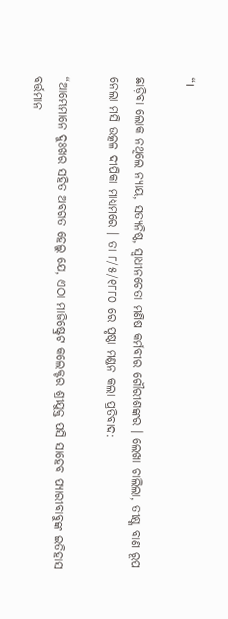“।

ଛାଡ଼ିବା ଲୋକ ନଥିଲେ ନ୍ୟାୟ, ସତ୍ୟନିଷ୍ଠ, ସ୍ଵାଧୀନଚେତା ମଣିଷ କର୍ମବୀର ଗୌରୀଶଙ୍କର । ଲେଖା ଚାଲିଲା, ତୀକ୍ଷ୍ଣ ବାଣ ରୂପ ନେଲା ମସି ଉତ୍କଳ ଦୀପିକା ମାଧ୍ୟମରେ । ତା ୮/୫/୧୮୮୦ ରେ ପୃଷ୍ଠା ମଣ୍ଡନ କଲା ପ୍ରତିବାଦ:

“ଆମ୍ଭେମାନେ ଦୁଃଖର ସହିତ ଅବଗତ ହେଲୁ ଯେ, ଏଠା ମାଜିଷ୍ଟ୍ରେଟ କଲେକ୍ଟର ଶ୍ରୀଯୁକ୍ତ ପସି ସାହେବ ପ୍ୟାରୀବାବୁଙ୍କ ଇତିହାସ ବର୍ତ୍ତମାନ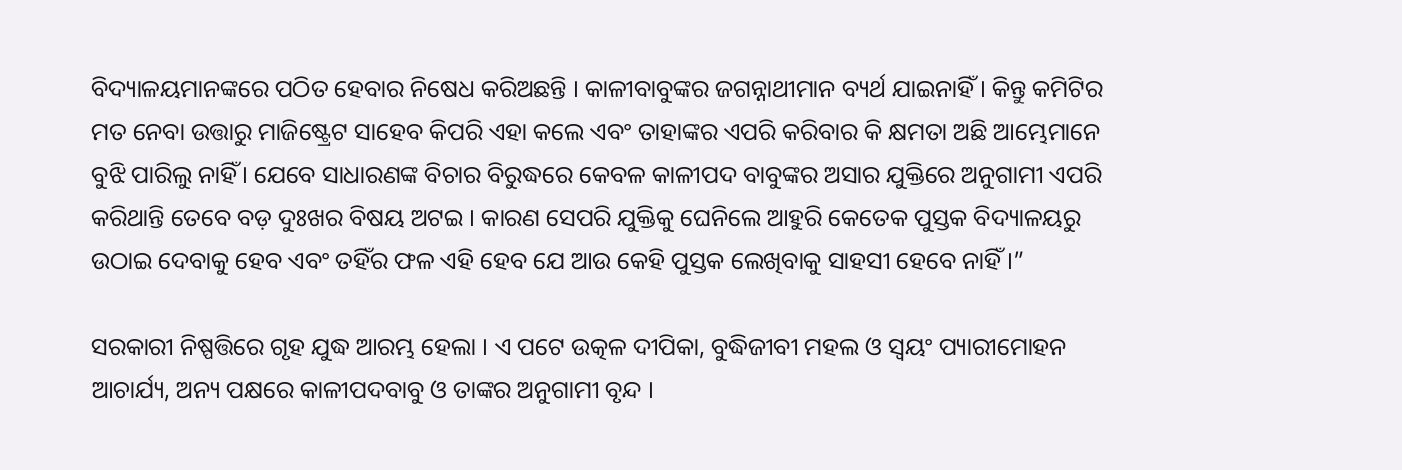ବିଦ୍ୟାଳୟମାନଙ୍କରେ ପଠିତ ହେବାର ନିଷେଧ କରିଅଛନ୍ତି । କାଳୀବାବୁଙ୍କର ଜଗନ୍ନାଥୀମାନ ବ୍ୟର୍ଥ ଯାଇନାହିଁ । କିନ୍ତୁ କମିଟିର ମତ ନେବା ଉତ୍ତାରୁ ମାଜିଷ୍ଟ୍ରେଟ ସାହେବ କିପରି ଏହା କଲେ ଏବଂ ତାହାଙ୍କର ଏପରି କରିବାର କି କ୍ଷମତା ଅଛି ଆମ୍ଭେମାନେ ବୁଝି ପାରିଲୁ ନାହିଁ। ଯେବେ ସାଧାରଣଙ୍କ ବିଚାର ବିରୁଦ୍ଧରେ କେବଳ କାଳୀପଦ ବାବୁଙ୍କର ଅସାର ଯୁକ୍ତିରେ ଅନୁଗାମୀ ଏପରି କରିଥାନ୍ତି ତେବେ ବଡ଼ ଦୁଃଖର ବିଷୟ ଅଟଇ । କାରଣ ସେପରି ଯୁକ୍ତିକୁ ଘେନିଲେ ଆହୁରି କେତେକ ପୁସ୍ତକ ବିଦ୍ୟାଳୟରୁ ଉଠାଇ ଦେବାକୁ ହେବ ଏବଂ ତହିଁର ଫଳ ଏହି ହେବ ଯେ ଆଉ କେହି ପୁସ୍ତକ ଲେଖିବାକୁ ସାହସୀ ହେବେ ନାହିଁ ।”

ସରକାରୀ ନିଷ୍ପତ୍ତିରେ ଗୃହ ଯୁଦ୍ଧ ଆରମ୍ଭ ହେଲା । ଏ ପଟେ ଉତ୍କଳ ଦୀପିକା, ବୁଦ୍ଧିଜୀବୀ ମହଲ ଓ ସ୍ଵୟଂ ପ୍ୟାରୀମୋହନ ଆଚାର୍ଯ୍ୟ, ଅନ୍ୟ ପକ୍ଷରେ କାଳୀପଦବାବୁ ଓ ତାଙ୍କର ଅନୁଗାମୀ ବୃନ୍ଦ ।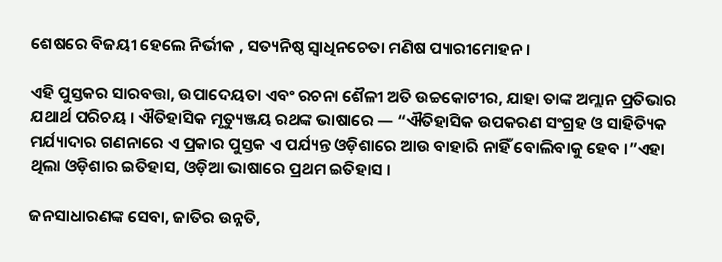ଶେଷରେ ବିଜୟୀ ହେଲେ ନିର୍ଭୀକ , ସତ୍ୟନିଷ୍ଠ ସ୍ଵାଧିନଚେତା ମଣିଷ ପ୍ୟାରୀମୋହନ ।

ଏହି ପୁସ୍ତକର ସାରବତ୍ତା, ଉପାଦେୟତା ଏବଂ ରଚନା ଶୈଳୀ ଅତି ଉଚ୍ଚକୋଟୀର, ଯାହା ତାଙ୍କ ଅମ୍ଲାନ ପ୍ରତିଭାର ଯଥାର୍ଥ ପରିଚୟ । ଐତିହାସିକ ମୃତ୍ୟୁଞ୍ଜୟ ରଥଙ୍କ ଭାଷାରେ — “ଐତିହାସିକ ଉପକରଣ ସଂଗ୍ରହ ଓ ସାହିତ୍ୟିକ ମର୍ଯ୍ୟାଦାର ଗଣନାରେ ଏ ପ୍ରକାର ପୁସ୍ତକ ଏ ପର୍ଯ୍ୟନ୍ତ ଓଡ଼ିଶାରେ ଆଉ ବାହାରି ନାହିଁ ବୋଲିବାକୁ ହେବ ।”ଏହା ଥିଲା ଓଡ଼ିଶାର ଇତିହାସ, ଓଡ଼ିଆ ଭାଷାରେ ପ୍ରଥମ ଇତିହାସ ।

ଜନସାଧାରଣଙ୍କ ସେବା, ଜାତିର ଉନ୍ନତି,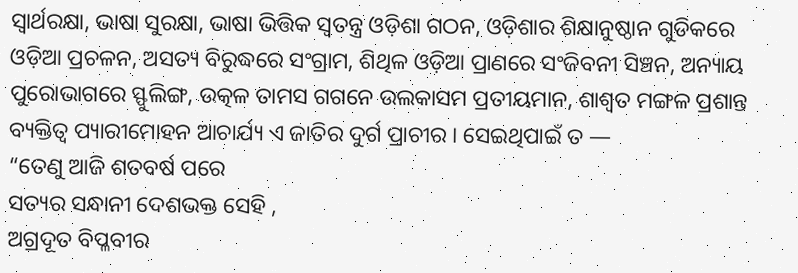ସ୍ଵାର୍ଥରକ୍ଷା, ଭାଷା ସୁରକ୍ଷା, ଭାଷା ଭିତ୍ତିକ ସ୍ବତନ୍ତ୍ର ଓଡ଼ିଶା ଗଠନ, ଓଡ଼ିଶାର ଶିକ୍ଷାନୁଷ୍ଠାନ ଗୁଡିକରେ ଓଡ଼ିଆ ପ୍ରଚଳନ, ଅସତ୍ୟ ବିରୁଦ୍ଧରେ ସଂଗ୍ରାମ, ଶିଥିଳ ଓଡ଼ିଆ ପ୍ରାଣରେ ସଂଜିବନୀ ସିଞ୍ଚନ, ଅନ୍ୟାୟ ପୁରୋଭାଗରେ ସ୍ଫୁଲିଙ୍ଗ, ଉତ୍କଳ ତାମସ ଗଗନେ ଉଲକାସମ ପ୍ରତୀୟମାନ, ଶାଶ୍ଵତ ମଙ୍ଗଳ ପ୍ରଶାନ୍ତ ବ୍ୟକ୍ତିତ୍ଵ ପ୍ୟାରୀମୋହନ ଆଚାର୍ଯ୍ୟ ଏ ଜାତିର ଦୁର୍ଗ ପ୍ରାଚୀର । ସେଇଥିପାଇଁ ତ —
“ତେଣୁ ଆଜି ଶତବର୍ଷ ପରେ
ସତ୍ୟର ସନ୍ଧାନୀ ଦେଶଭକ୍ତ ସେହି ,
ଅଗ୍ରଦୂତ ବିପ୍ଳବୀର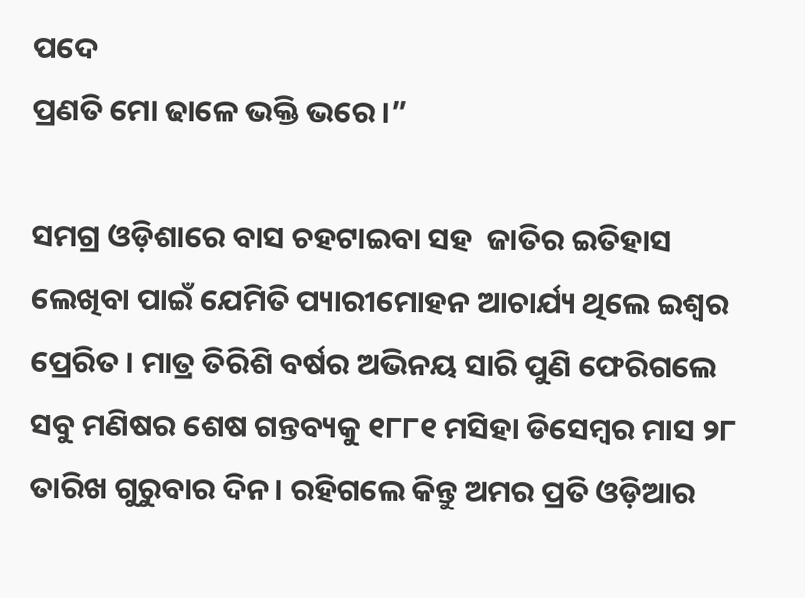ପଦେ
ପ୍ରଣତି ମୋ ଢାଳେ ଭକ୍ତି ଭରେ ।”

ସମଗ୍ର ଓଡ଼ିଶାରେ ବାସ ଚହଟାଇବା ସହ  ଜାତିର ଇତିହାସ ଲେଖିବା ପାଇଁ ଯେମିତି ପ୍ୟାରୀମୋହନ ଆଚାର୍ଯ୍ୟ ଥିଲେ ଇଶ୍ଵର ପ୍ରେରିତ । ମାତ୍ର ତିରିଶି ବର୍ଷର ଅଭିନୟ ସାରି ପୁଣି ଫେରିଗଲେ ସବୁ ମଣିଷର ଶେଷ ଗନ୍ତବ୍ୟକୁ ୧୮୮୧ ମସିହା ଡିସେମ୍ବର ମାସ ୨୮ ତାରିଖ ଗୁରୁବାର ଦିନ। ରହିଗଲେ କିନ୍ତୁ ଅମର ପ୍ରତି ଓଡ଼ିଆର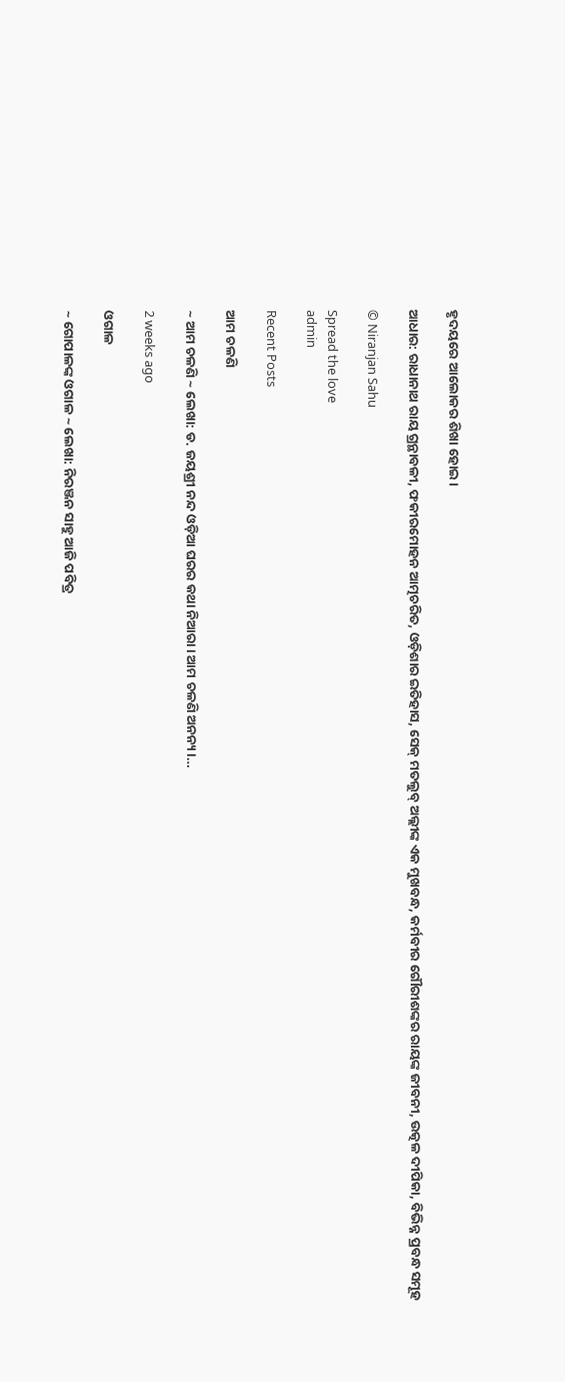ହୃଦୟରେ ଆଲୋକର ଶିଖା ହୋଇ।

ଆଧାର: ରାଧାନାଥ ରାୟ ଗ୍ରନ୍ଥାବଳୀ, ଫକୀରମୋହନ ଆତ୍ମଚରିତ, ଓଡ଼ିଶାର ଇତିହାସ, ସେକ୍ ମତଲୁବ୍ ଅଲ୍ଲୀଙ୍କ ଏକ ମୁଖବନ୍ଧ, କର୍ମବୀର ଗୌରୀଶଙ୍କର ରାୟଙ୍କ ଜୀବନୀ, ଉତ୍କଳ ଦୀପିକା, ବିଭିନ୍ନ ପ୍ରବନ୍ଧ ସମୂହ

© Niranjan Sahu

Spread the love
admin

Recent Posts

ଆମ ଚଳଣି

~ ଆମ ଚଳଣି ~ ଲେଖା: ଡ. ଜୟଶ୍ରୀ ନନ୍ଦ ଓଡ଼ିଆ ଘରର କଥା ନିଆରା। ଆମ ଚଳଣି ଅନନ୍ୟ।…

2 weeks ago

ଓଗାଳ

~ ଗୋପାଳଙ୍କ ଓଗାଳ ~ ଲେଖା: ନିରଞ୍ଜନ ସାହୁ ଆଜି ପବିତ୍ର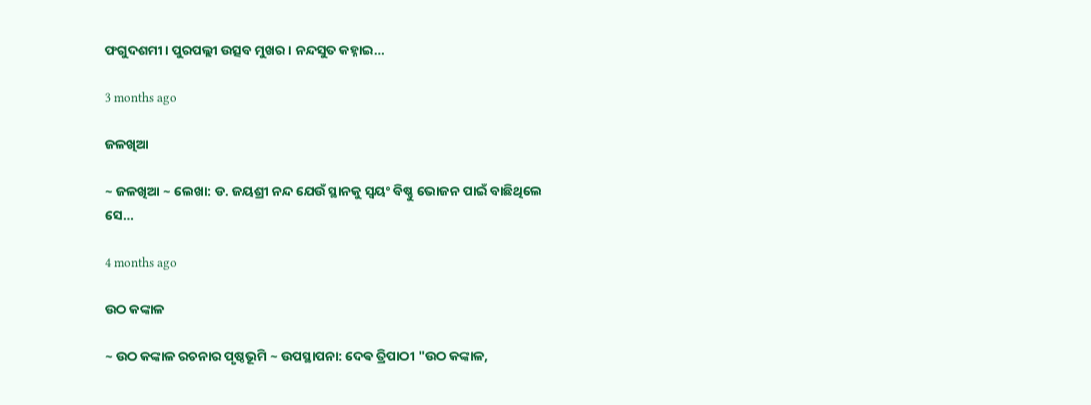ଫଗୁଦଶମୀ। ପୁରପଲ୍ଲୀ ଉତ୍ସବ ମୁଖର। ନନ୍ଦସୁତ କହ୍ନାଇ…

3 months ago

ଜଳଖିଆ

~ ଜଳଖିଆ ~ ଲେଖା: ଡ. ଜୟଶ୍ରୀ ନନ୍ଦ ଯେଉଁ ସ୍ଥାନକୁ ସ୍ବୟଂ ବିଷ୍ଣୁ ଭୋଜନ ପାଇଁ ବାଛିଥିଲେ ସେ…

4 months ago

ଉଠ କଙ୍କାଳ

~ ଉଠ କଙ୍କାଳ ରଚନାର ପୃଷ୍ଠଭୂମି ~ ଉପସ୍ଥାପନା: ଦେଵ ତ୍ରିପାଠୀ "ଉଠ କଙ୍କାଳ,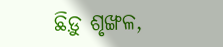ଛିଡ଼ୁ ଶୃଙ୍ଖଳ,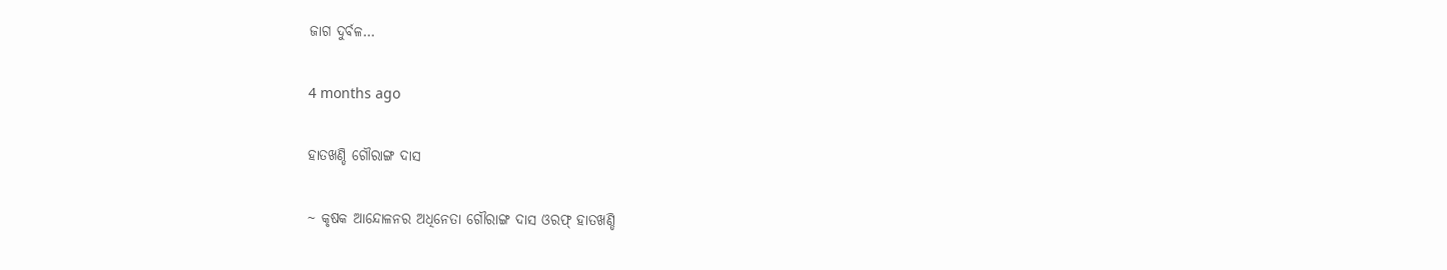ଜାଗ ଦୁର୍ବଳ…

4 months ago

ହାତଖଣ୍ଡି ଗୌରାଙ୍ଗ ଦାସ

~ କୃଷକ ଆନ୍ଦୋଳନର ଅଧିନେତା ଗୌରାଙ୍ଗ ଦାସ ଓରଫ୍ ହାତଖଣ୍ଡି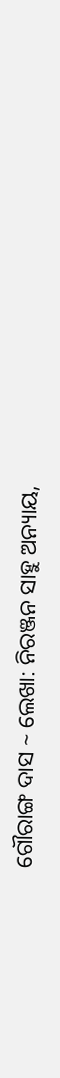ଗୌରାଙ୍ଗ ଦାସ ~ ଲେଖା: ନିରଞ୍ଜନ ସାହୁ ଅନ୍ୟାୟ,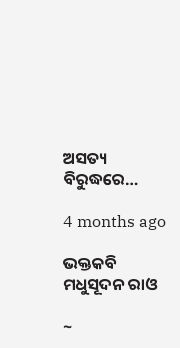ଅସତ୍ୟ ବିରୁଦ୍ଧରେ…

4 months ago

ଭକ୍ତକବି ମଧୁସୂଦନ ରାଓ

~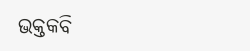ଭକ୍ତକବି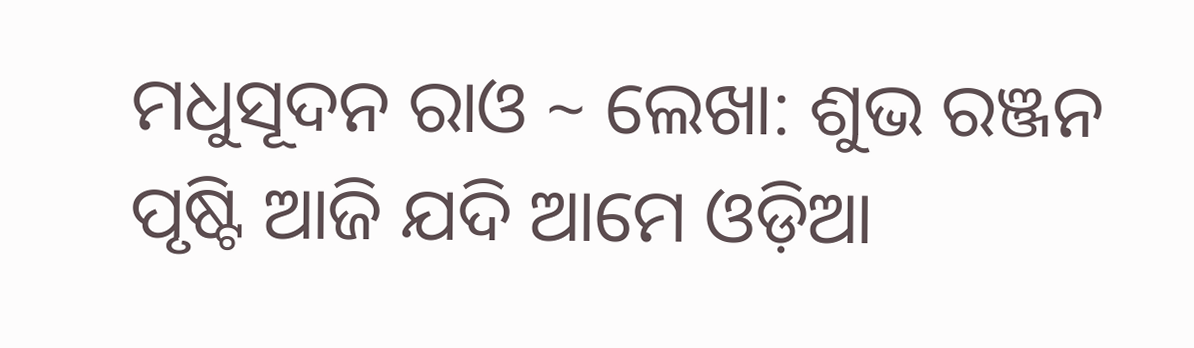ମଧୁସୂଦନ ରାଓ ~ ଲେଖା: ଶୁଭ ରଞ୍ଜନ ପୃଷ୍ଟି ଆଜି ଯଦି ଆମେ ଓଡ଼ିଆ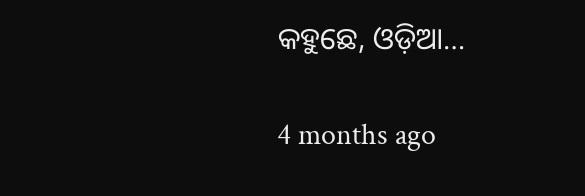କହୁଛେ, ଓଡ଼ିଆ…

4 months ago